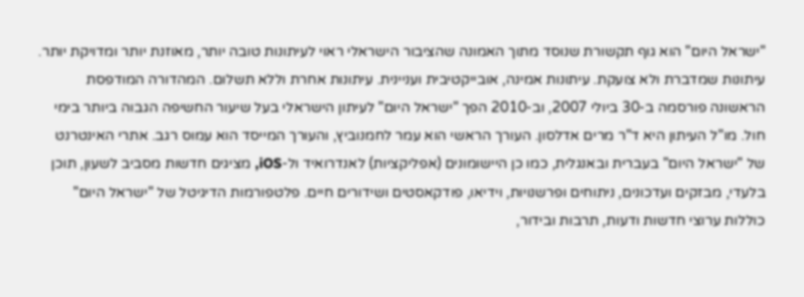"ישראל היום" הוא גוף תקשורת שנוסד מתוך האמונה שהציבור הישראלי ראוי לעיתונות טובה יותר, מאוזנת יותר ומדויקת יותר. עיתונות שמדברת ולא צועקת. עיתונות אמינה, אובייקטיבית ועניינית. עיתונות אחרת וללא תשלום. המהדורה המודפסת הראשונה פורסמה ב-30 ביולי 2007, וב-2010 הפך "ישראל היום" לעיתון הישראלי בעל שיעור החשיפה הגבוה ביותר בימי חול. מו"ל העיתון היא ד"ר מרים אדלסון. העורך הראשי הוא עמר לחמנוביץ, והעורך המייסד הוא עמוס רגב. אתרי האינטרנט של "ישראל היום" בעברית ובאנגלית, כמו כן היישומונים (אפליקציות) לאנדרואיד ול-iOS, מציגים חדשות מסביב לשעון, תוכן בלעדי, מבזקים ועדכונים, ניתוחים ופרשנויות, וידיאו, פודקאסטים ושידורים חיים. פלטפורמות הדיגיטל של "ישראל היום" כוללות ערוצי חדשות ודעות, תרבות ובידור,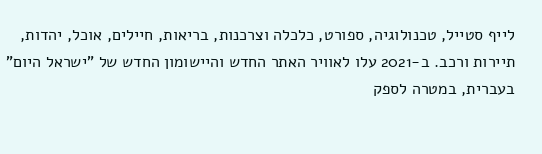לייף סטייל, טכנולוגיה, ספורט, כלכלה וצרכנות, בריאות, חיילים, אוכל, יהדות, תיירות ורכב. ב-2021 עלו לאוויר האתר החדש והיישומון החדש של "ישראל היום" בעברית, במטרה לספק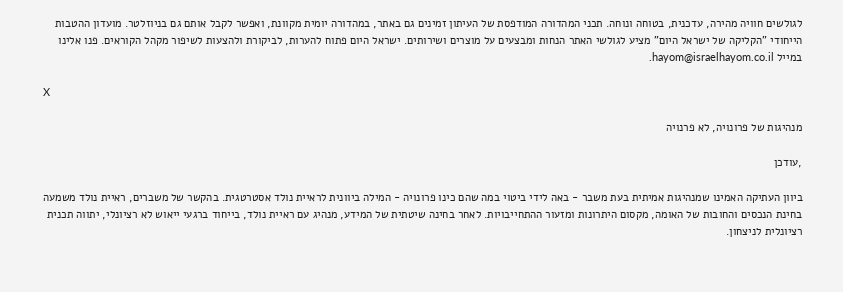לגולשים חוויה מהירה, עדכנית, בטוחה ונוחה. תכני המהדורה המודפסת של העיתון זמינים גם באתר, במהדורה יומית מקוונת, ואפשר לקבל אותם גם בניוזלטר. מועדון ההטבות הייחודי "הקליקה של ישראל היום" מציע לגולשי האתר הנחות ומבצעים על מוצרים ושירותים. ישראל היום פתוח להערות, לביקורת ולהצעות לשיפור מקהל הקוראים. פנו אלינו במייל hayom@israelhayom.co.il.

X

מנהיגות של פרונויה, לא פרנויה

,עודכן

ביוון העתיקה האמינו שמנהיגות אמיתית בעת משבר - באה לידי ביטוי במה שהם כינו פרונויה - המילה ביוונית לראיית נולד אסטרטגית. בהקשר של משברים, ראיית נולד משמעה בחינת הנכסים והחובות של האומה, מקסום היתרונות ומזעור ההתחייבויות. לאחר בחינה שיטתית של המידע, מנהיג עם ראיית נולד, בייחוד ברגעי ייאוש לא רציונלי, יתווה תכנית רציונלית לניצחון.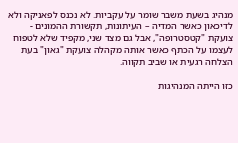מנהיג בשעת משבר שומר על עקביות. לא נכנס לפאניקה ולא לדיכאון כאשר המדיה – העיתונות, תקשורת ההמונים - צועקת "קטסטרופה", אבל גם מצד שני, מקפיד שלא לטפוח לעצמו על הכתף כאשר אותה מקהלה צועקת "גאון" בעת הצלחה רגעית או שביב תקווה.

כזו הייתה המנהיגות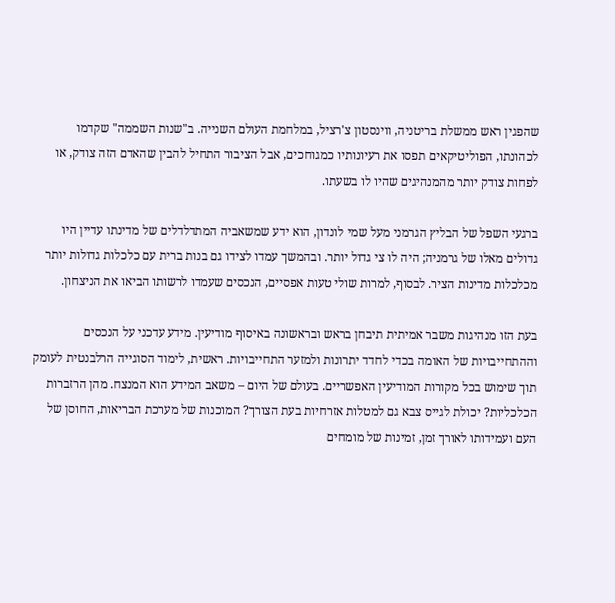שהפגין ראש ממשלת בריטניה, ווינסטון צ'רציל, במלחמת העולם השנייה. ב"שנות השממה" שקדמו לכהונתו, הפוליטיקאים תפסו את רעיונותיו כמגוחכים, אבל הציבור התחיל להבין שהאדם הזה צודק, או לפחות צודק יותר מהמנהיגים שהיו לו בשעתו.

ברגעי השפל של הבליץ הגרמני מעל שמי לונדון, הוא ידע שמשאביה המתדלדלים של מדינתו עדיין היו גדולים מאלו של גרמניה; היה לו צי גדול יותר. ובהמשך עמדו לצידו גם בנות ברית עם כלכלות גדולות יותר מכלכלות מדינות הציר. לבסוף, למרות שולי טעות אפסיים, הנכסים שעמדו לרשותו הביאו את הניצחון.

בעת הזו מנהיגות משבר אמיתית תיבחן בראש ובראשונה באיסוף מודיעין. מידע עדכני על הנכסים וההתחייבויות של האומה בכדי לחדד יתרונות ולמזער התחייבויות. ראשית, לימוד הסוגייה הרלבנטית לעומק תוך שימוש בכל מקורות המודיעין האפשריים. בעולם של היום – משאב המידע הוא המנצח. מהן הרזברות הכלכליות? יכולת לגייס צבא גם למטלות אזרחיות בעת הצורך? המוכנות של מערכת הבריאות, החוסן של העם ועמידותו לאורך זמן, זמינות של מומחים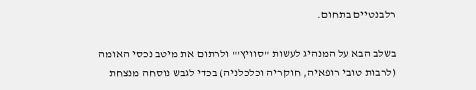רלבנטיים בתחום.

בשלב הבא על המנהיג לעשות "סוויץ'" ולרתום את מיטב נכסי האומה (לרבות טובי רופאיה, חוקריה וכלכלניה) בכדי לגבש נוסחה מנצחת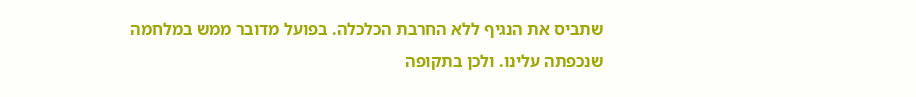שתביס את הנגיף ללא החרבת הכלכלה. בפועל מדובר ממש במלחמה שנכפתה עלינו. ולכן בתקופה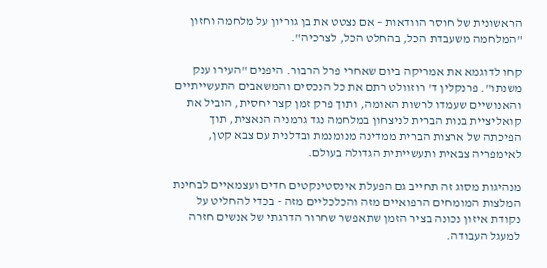הראשונית של חוסר הוודאות – אם נצטט את בן גוריון על מלחמה וחזון "המלחמה משעבדת הכל, בהחלט הכל, לצרכיה".

קחו לדוגמא את אמריקה ביום שאחרי פרל הרבור. היפנים "העירו ענק משנתו". פרנקלין ד' רוזוולט רתם את כל הנכסים והמשאבים התעשייתיים והאנושיים שעמדו לרשות האומה, ותוך פרק זמן קצר יחסית, הוביל את קואליציית בנות הברית לניצחון במלחמה נגד גרמניה הנאצית, תוך הפיכתה של ארצות הברית ממדינה מנומנמת ובדלנית עם צבא קטן, לאימפריה צבאית ותעשייתית הגדולה בעולם.

מנהיגות מסוג זה תחייב גם הפעלת אינסטינקטים חדים ועצמאיים לבחינת המלצות המומחים הרפואיים מזה והכלכליים מזה - בכדי להחליט על נקודת איזון נכונה בציר הזמן שתאפשר שחרור הדרגתי של אנשים חזרה למעגל העבודה.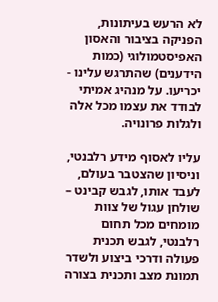לא הרעש בעיתונות, הפניקה בציבור והאסון האפיסטמולוגי (כמות הידענים) שהתרגש עלינו - יכריעו. על מנהיג אמיתי לבודד את עצמו מכל אלה ולגלות פרונויה.

עליו לאסוף מידע רלבנטי, וניסיון שהצטבר בעולם, לעבד אותו, לגבש קבינט – שולחן עגול של צוות מומחים מכל תחום רלבנטי, לגבש תכנית פעולה ודרכי ביצוע ולשדר תמונת מצב ותכנית בצורה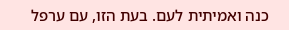כנה ואמיתית לעם. בעת הזו, עם ערפל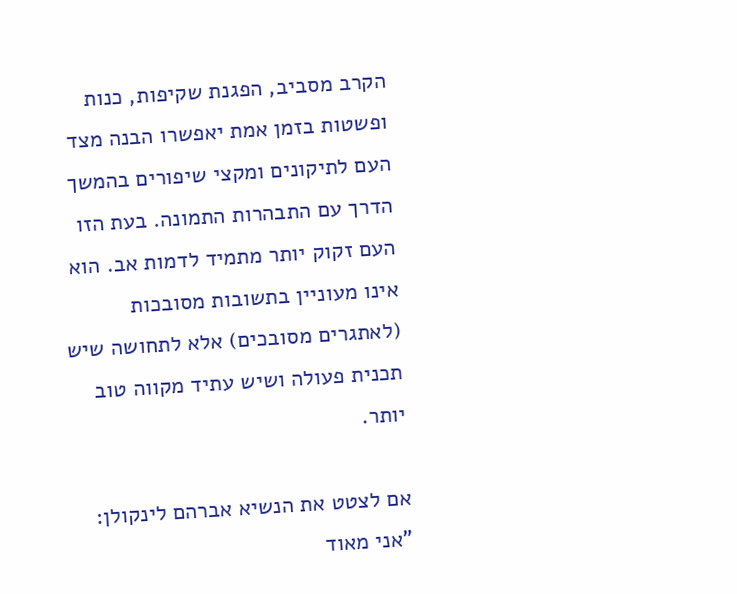הקרב מסביב, הפגנת שקיפות, כנות ופשטות בזמן אמת יאפשרו הבנה מצד העם לתיקונים ומקצי שיפורים בהמשך הדרך עם התבהרות התמונה. בעת הזו העם זקוק יותר מתמיד לדמות אב. הוא אינו מעוניין בתשובות מסובכות (לאתגרים מסובכים) אלא לתחושה שיש תכנית פעולה ושיש עתיד מקווה טוב יותר.

אם לצטט את הנשיא אברהם לינקולן: "אני מאוד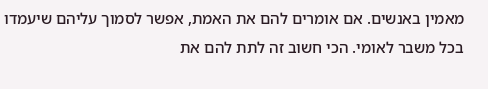מאמין באנשים. אם אומרים להם את האמת, אפשר לסמוך עליהם שיעמדו בכל משבר לאומי. הכי חשוב זה לתת להם את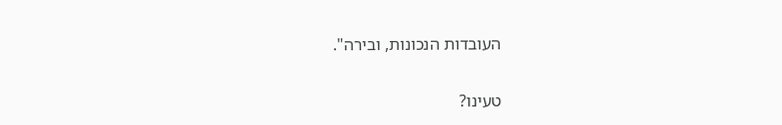העובדות הנכונות, ובירה".

טעינו?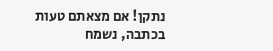נתקן! אם מצאתם טעות בכתבה, נשמח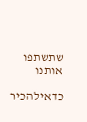שתשתפו אותנו

כדאילהכיר